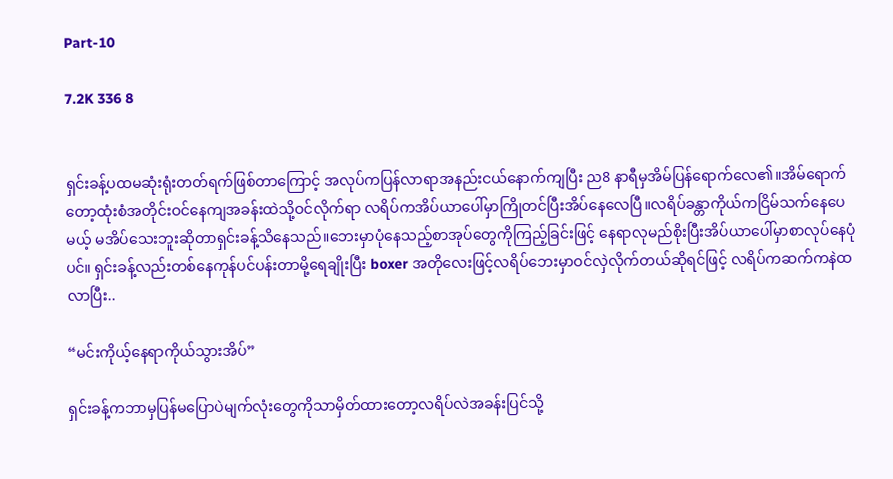Part-10

7.2K 336 8


ရှင်းခန့်ပထမဆုံးရုံးတတ်ရက်ဖြစ်တာကြောင့် အလုပ်ကပြန်လာရာအနည်းငယ်နောက်ကျပြီး ည8 နာရီမှအိမ်ပြန်ရောက်လေ၏။အိမ်ရောက်တော့ထုံးစံအတိုင်းဝင်နေကျအခန်းထဲသို့ဝင်လိုက်ရာ လရိပ်ကအိပ်ယာပေါ်မှာကြိုတင်ပြီးအိပ်နေလေပြီ။လရိပ်ခန္တာကိုယ်ကငြိမ်သက်နေပေမယ့် မအိပ်သေးဘူးဆိုတာရှင်းခန့်သိနေသည်။ဘေးမှာပုံနေသည့်စာအုပ်တွေကိုကြည့်ခြင်းဖြင့် နေရာလုမည်စိုးပြီးအိပ်ယာပေါ်မှာစာလုပ်နေပုံပင်။ ရှင်းခန့်လည်းတစ်နေကုန်ပင်ပန်းတာမို့ရေချိုးပြီး boxer အတိုလေးဖြင့်လရိပ်ဘေးမှာဝင်လှဲလိုက်တယ်ဆိုရင်ဖြင့် လရိပ်ကဆက်ကနဲထလာပြီး..

“မင်းကိုယ့်နေရာကိုယ်သွားအိပ်”

ရှင်းခန့်ကဘာမှပြန်မပြောပဲမျက်လုံးတွေကိုသာမှိတ်ထားတော့လရိပ်လဲအခန်းပြင်သို့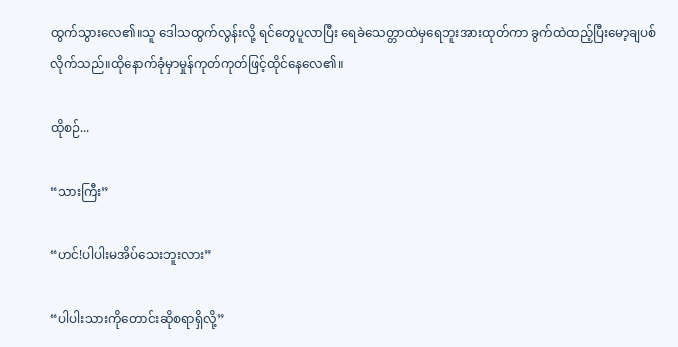ထွက်သွားလေ၏။သူ‌ ဒေါသထွက်လွန်းလို့ ရင်တွေပူလာပြီး ရေခဲသေတ္တာထဲမှရေဘူးအားထုတ်ကာ ခွက်ထဲထည့်ပြီးမော့ချပစ်လိုက်သည်။ထိုနောက်ခုံမှာမှုန်ကုတ်ကုတ်ဖြင့်ထိုင်နေလေ၏။

ထိုစဉ်...

“သားကြီး”

“ဟင်!ပါပါးမအိပ်သေးဘူးလား”

“ပါပါးသားကိုတောင်းဆိုစရာရှိလို့”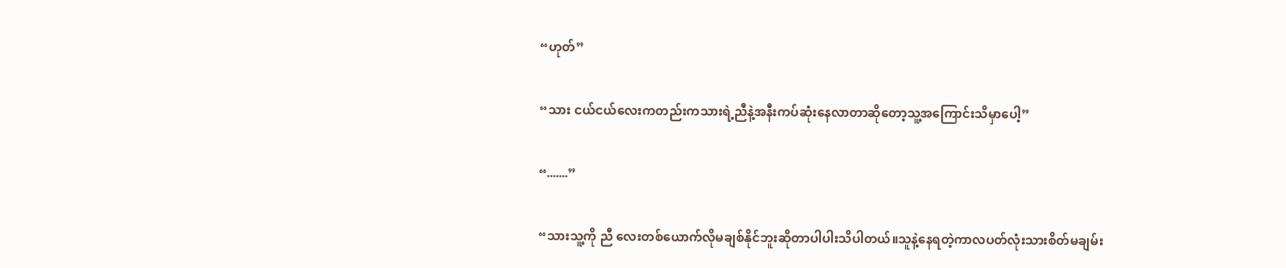“ဟုတ်”

“သား ငယ်ငယ်လေးကတည်းကသားရဲ့ညီနဲ့အနီးကပ်ဆုံးနေလာတာဆိုတော့သူ့အကြောင်းသိမှာပေါ့”

“.......”

“သားသူ့ကို ညီ‌ လေးတစ်ယောက်လိုမချစ်နိုင်ဘူးဆိုတာပါပါးသိပါတယ်။သူနဲ့နေရတဲ့ကာလပတ်လုံးသားစိတ်မချမ်း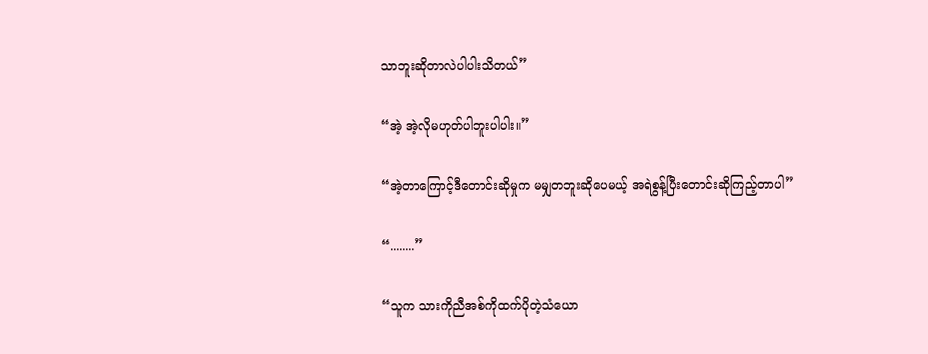သာဘူးဆိုတာလဲပါပါးသိတယ်”

“အဲ့ အဲ့လိုမဟုတ်ပါဘူးပါပါး။”

“အဲ့တာကြောင့်ဒီတောင်းဆိုမှုက မမျှတဘူးဆိုပေမယ့် အရဲစွန့်ပြီးတောင်းဆိုကြည့်တာပါ”

“........”

“သူက သားကိုညီအစ်ကိုထက်ပိုတဲ့သံယော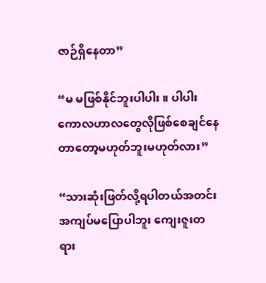ဇာဉ်ရှိနေတာ”

“မ မဖြစ်နိုင်ဘူးပါပါး။ ပါပါးကောလဟာ‌လတွေလိုဖြစ်စေချင်နေတာတော့မဟုတ်ဘူးမဟုတ်လား”

“သားဆုံးဖြတ်လို့ရပါတယ်အတင်းအကျပ်မပြောပါဘူး ကျေးဇူးတရား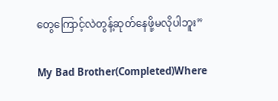တွေကြောင့်လဲတွန့်ဆုတ်နေဖို့မလိုပါဘူး”

My Bad Brother(Completed)Where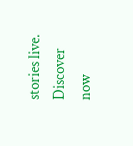stories live. Discover now